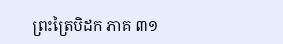ព្រះត្រៃបិដក ភាគ ៣១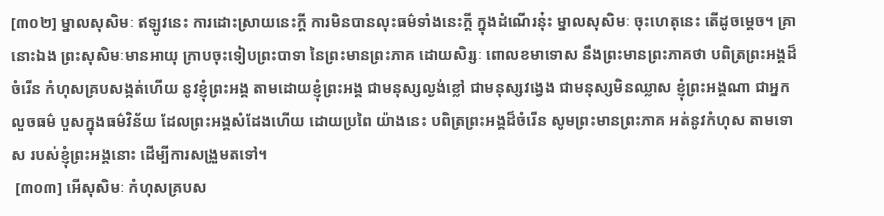[៣០២] ម្នាលសុសិមៈ ឥឡូវនេះ ការដោះស្រាយនេះក្តី ការមិនបានលុះធម៌ទាំងនេះក្តី ក្នុងដំណើរនុ៎ះ ម្នាលសុសិមៈ ចុះហេតុនេះ តើដូចម្តេច។ គ្រានោះឯង ព្រះសុសិមៈមានអាយុ ក្រាបចុះទៀបព្រះបាទា នៃព្រះមានព្រះភាគ ដោយសិរ្សៈ ពោលខមាទោស នឹងព្រះមានព្រះភាគថា បពិត្រព្រះអង្គដ៏ចំរើន កំហុសគ្របសង្កត់ហើយ នូវខ្ញុំព្រះអង្គ តាមដោយខ្ញុំព្រះអង្គ ជាមនុស្សល្ងង់ខ្លៅ ជាមនុស្សវង្វេង ជាមនុស្សមិនឈ្លាស ខ្ញុំព្រះអង្គណា ជាអ្នកលួចធម៌ បួសក្នុងធម៌វិន័យ ដែលព្រះអង្គសំដែងហើយ ដោយប្រពៃ យ៉ាងនេះ បពិត្រព្រះអង្គដ៏ចំរើន សូមព្រះមានព្រះភាគ អត់នូវកំហុស តាមទោស របស់ខ្ញុំព្រះអង្គនោះ ដើម្បីការសង្រួមតទៅ។
 [៣០៣] អើសុសិមៈ កំហុសគ្របស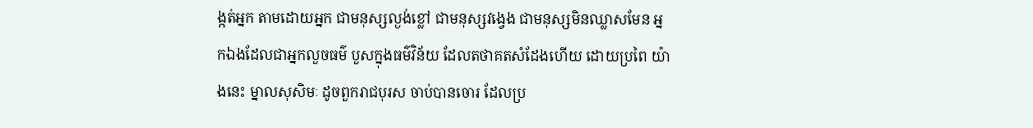ង្កត់អ្នក តាមដោយអ្នក ជាមនុស្សល្ងង់ខ្លៅ ជាមនុស្សវង្វេង ជាមនុស្សមិនឈ្លាសមែន អ្នកឯងដែលជាអ្នកលួចធម៌ បួសក្នុងធម៌វិន័យ ដែលតថាគតសំដែងហើយ ដោយប្រពៃ យ៉ាងនេះ ម្នាលសុសិមៈ ដូចពួករាជបុរស ចាប់បានចោរ ដែលប្រ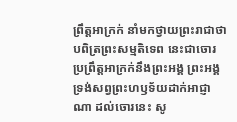ព្រឹត្តអាក្រក់ នាំមកថ្វាយព្រះរាជាថា បពិត្រព្រះសម្មតិទេព នេះជាចោរ ប្រព្រឹត្តអាក្រក់នឹងព្រះអង្គ ព្រះអង្គ ទ្រង់សព្វព្រះហឫទ័យដាក់អាជ្ញាណា ដល់ចោរនេះ សូ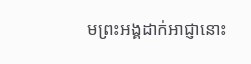មព្រះអង្គដាក់អាជ្ញានោះ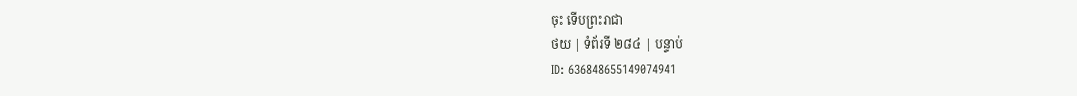ចុះ ទើបព្រះរាជា
ថយ | ទំព័រទី ២៨៤ | បន្ទាប់
ID: 636848655149074941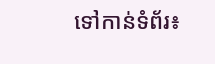ទៅកាន់ទំព័រ៖